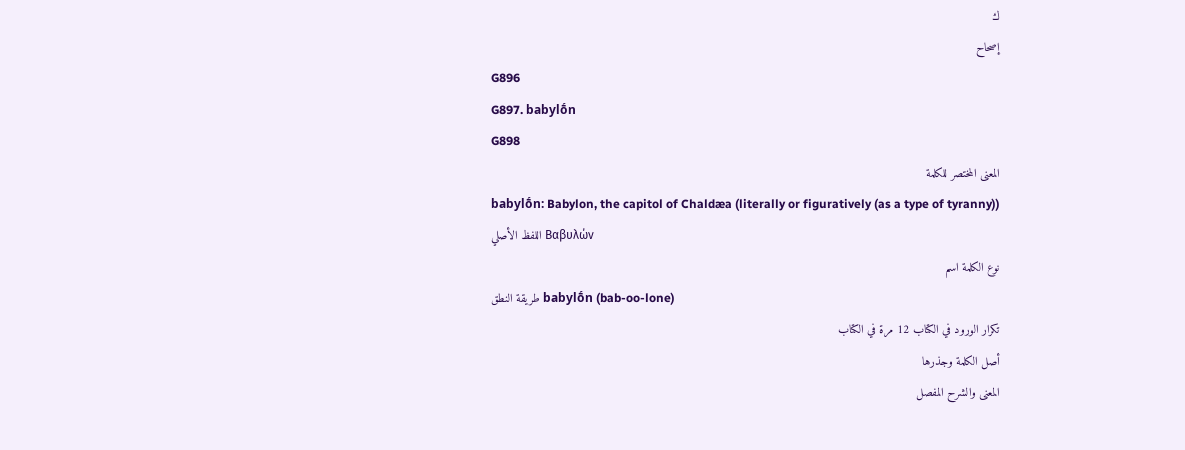ك
إصحاح
G896
G897. babylṓn
G898
المعنى المختصر للكلمة
babylṓn: Babylon, the capitol of Chaldæa (literally or figuratively (as a type of tyranny))
اللفظ الأصلي Βαβυλών
نوع الكلمة اسم
طريقة النطق babylṓn (bab-oo-lone)
تكرار الورود في الكتاب 12 مرة في الكتاب
أصل الكلمة وجذرها
المعنى والشرح المفصل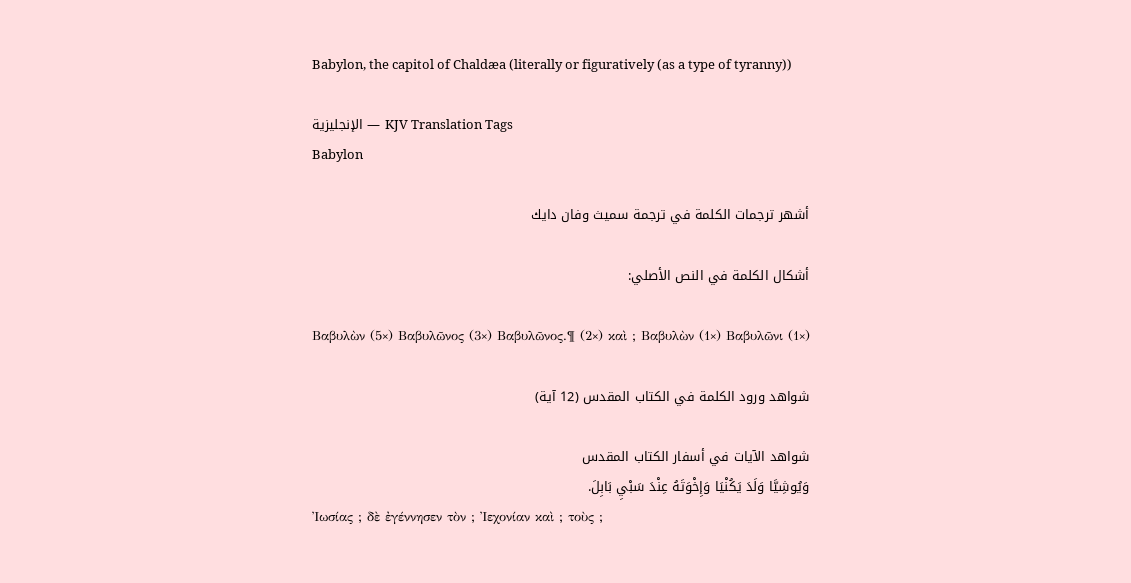Babylon, the capitol of Chaldæa (literally or figuratively (as a type of tyranny))

الإنجليزية — KJV Translation Tags
Babylon

أشهر ترجمات الكلمة في ترجمة سميث وفان دايك

أشكال الكلمة في النص الأصلي:

Βαβυλὼν (5×) Βαβυλῶνος (3×) Βαβυλῶνος.¶ (2×) καὶ ; Βαβυλὼν (1×) Βαβυλῶνι (1×)

شواهد ورود الكلمة في الكتاب المقدس (12 آية)

شواهد الآيات في أسفار الكتاب المقدس
وَيُوشِيَّا وَلَدَ يَكُنْيَا وَإِخْوَتَهُ عِنْدَ سَبْيِ بَابِلَ.
Ἰωσίας ; δὲ ἐγέννησεν τὸν ; Ἰεχονίαν καὶ ; τοὺς ;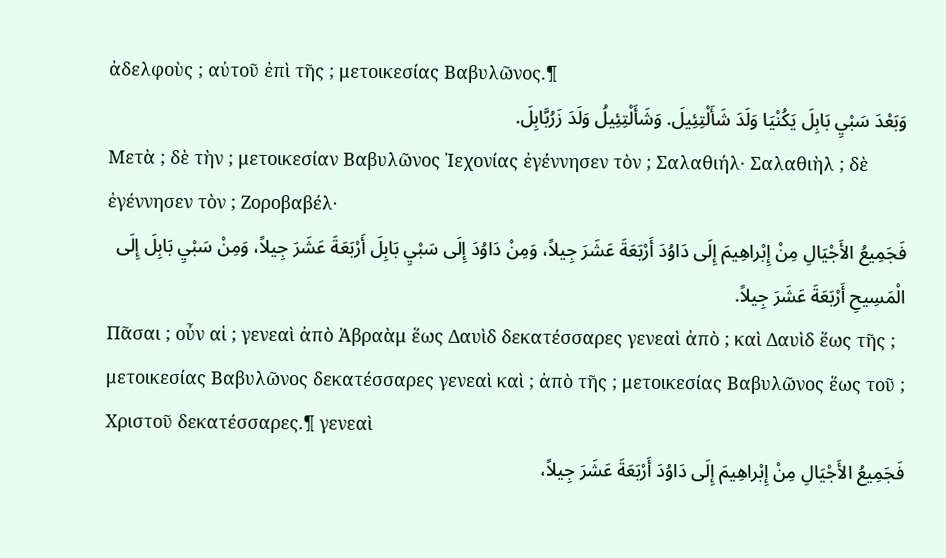ἀδελφοὺς ; αὐτοῦ ἐπὶ τῆς ; μετοικεσίας Βαβυλῶνος.¶
وَبَعْدَ سَبْيِ بَابِلَ يَكُنْيَا وَلَدَ شَأَلْتِئِيلَ. وَشَأَلْتِئِيلُ وَلَدَ زَرُبَّابِلَ.
Μετὰ ; δὲ τὴν ; μετοικεσίαν Βαβυλῶνος Ἰεχονίας ἐγέννησεν τὸν ; Σαλαθιήλ· Σαλαθιὴλ ; δὲ ἐγέννησεν τὸν ; Ζοροβαβέλ·
فَجَمِيعُ الأَجْيَالِ مِنْ إِبْراهِيمَ إِلَى دَاوُدَ أَرْبَعَةَ عَشَرَ جِيلاً، وَمِنْ دَاوُدَ إِلَى سَبْيِ بَابِلَ أَرْبَعَةَ عَشَرَ جِيلاً، وَمِنْ سَبْيِ بَابِلَ إِلَى الْمَسِيحِ أَرْبَعَةَ عَشَرَ جِيلاً.
Πᾶσαι ; οὖν αἱ ; γενεαὶ ἀπὸ Ἀβραὰμ ἕως Δαυὶδ δεκατέσσαρες γενεαὶ ἀπὸ ; καὶ Δαυὶδ ἕως τῆς ; μετοικεσίας Βαβυλῶνος δεκατέσσαρες γενεαὶ καὶ ; ἀπὸ τῆς ; μετοικεσίας Βαβυλῶνος ἕως τοῦ ; Χριστοῦ δεκατέσσαρες.¶ γενεαὶ
فَجَمِيعُ الأَجْيَالِ مِنْ إِبْراهِيمَ إِلَى دَاوُدَ أَرْبَعَةَ عَشَرَ جِيلاً،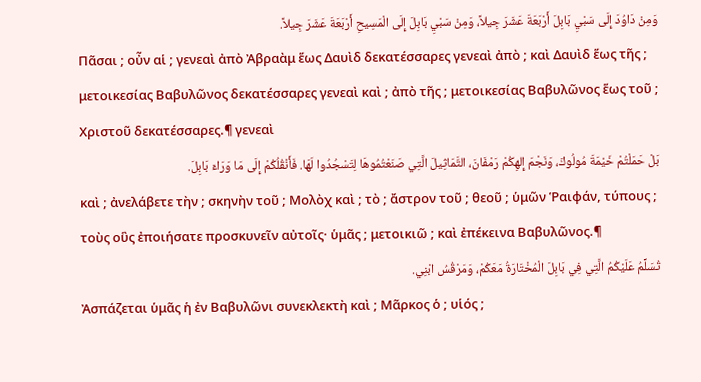وَمِنْ دَاوُدَ إِلَى سَبْيِ بَابِلَ أَرْبَعَةَ عَشَرَ جِيلاً، وَمِنْ سَبْيِ بَابِلَ إِلَى الْمَسِيحِ أَرْبَعَةَ عَشَرَ جِيلاً.
Πᾶσαι ; οὖν αἱ ; γενεαὶ ἀπὸ Ἀβραὰμ ἕως Δαυὶδ δεκατέσσαρες γενεαὶ ἀπὸ ; καὶ Δαυὶδ ἕως τῆς ; μετοικεσίας Βαβυλῶνος δεκατέσσαρες γενεαὶ καὶ ; ἀπὸ τῆς ; μετοικεσίας Βαβυλῶνος ἕως τοῦ ; Χριστοῦ δεκατέσσαρες.¶ γενεαὶ
بَلْ حَمَلْتُمْ خَيْمَةَ مُولُوكَ، وَنَجْمَ إِلهِكُمْ رَمْفَانَ، التَّمَاثِيلَ الَّتِي صَنَعْتُمُوهَا لِتَسْجُدُوا لَهَا. فَأَنْقُلُكُمْ إِلَى مَا وَرَاءَ بَابِلَ.
καὶ ; ἀνελάβετε τὴν ; σκηνὴν τοῦ ; Μολὸχ καὶ ; τὸ ; ἄστρον τοῦ ; θεοῦ ; ὑμῶν Ῥαιφάν, τύπους ; τοὺς οὓς ἐποιήσατε προσκυνεῖν αὐτοῖς· ὑμᾶς ; μετοικιῶ ; καὶ ἐπέκεινα Βαβυλῶνος.¶
تُسَلِّمُ عَلَيْكُمُ الَّتِي فِي بَابِلَ الْمُخْتَارَةُ مَعَكُمْ، وَمَرْقُسُ ابْنِي.
Ἀσπάζεται ὑμᾶς ἡ ἐν Βαβυλῶνι συνεκλεκτὴ καὶ ; Μᾶρκος ὁ ; υἱός ;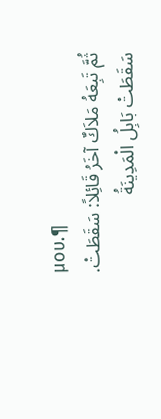μου.¶
ثُمَّ تَبِعَهُ مَلاَكٌ آخَرُ قَائِلاً: سَقَطَتْ. سَقَطَتْ بَابِلُ الْمَدِينَةُ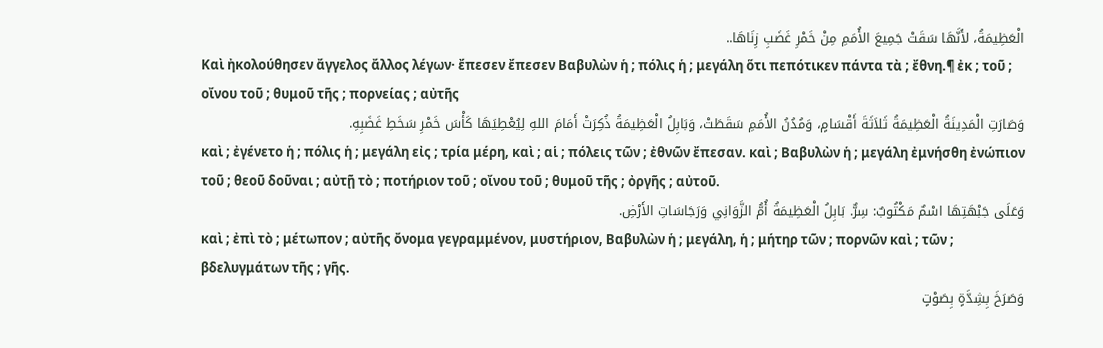الْعَظِيمَةُ، لأَنَّهَا سَقَتْ جَمِيعَ الأُمَمِ مِنْ خَمْرِ غَضَبِ زِنَاهَا..
Καὶ ἠκολούθησεν ἄγγελος ἄλλος λέγων· ἔπεσεν ἔπεσεν Βαβυλὼν ἡ ; πόλις ἡ ; μεγάλη ὅτι πεπότικεν πάντα τὰ ; ἔθνη.¶ ἐκ ; τοῦ ; οἴνου τοῦ ; θυμοῦ τῆς ; πορνείας ; αὐτῆς
وَصَارَتِ الْمَدِينَةُ الْعَظِيمَةُ ثَلاَثَةَ أَقْسَامٍ، وَمُدُنُ الأُمَمِ سَقَطَتْ، وَبَابِلُ الْعَظِيمَةُ ذُكِرَتْ أَمَامَ اللهِ لِيُعْطِيَهَا كَأْسَ خَمْرِ سَخَطِ غَضَبِهِ.
καὶ ; ἐγένετο ἡ ; πόλις ἡ ; μεγάλη εἰς ; τρία μέρη, καὶ ; αἱ ; πόλεις τῶν ; ἐθνῶν ἔπεσαν. καὶ ; Βαβυλὼν ἡ ; μεγάλη ἐμνήσθη ἐνώπιον τοῦ ; θεοῦ δοῦναι ; αὐτῇ τὸ ; ποτήριον τοῦ ; οἴνου τοῦ ; θυμοῦ τῆς ; ὀργῆς ; αὐτοῦ.
وَعَلَى جَبْهَتِهَا اسْمٌ مَكْتُوبٌ: سِرٌّ. بَابِلُ الْعَظِيمَةُ أُمُّ الزَّوَانِي وَرَجَاسَاتِ الأَرْضِ.
καὶ ; ἐπὶ τὸ ; μέτωπον ; αὐτῆς ὄνομα γεγραμμένον, μυστήριον, Βαβυλὼν ἡ ; μεγάλη, ἡ ; μήτηρ τῶν ; πορνῶν καὶ ; τῶν ; βδελυγμάτων τῆς ; γῆς.
وَصَرَخَ بِشِدَّةٍ بِصَوْتٍ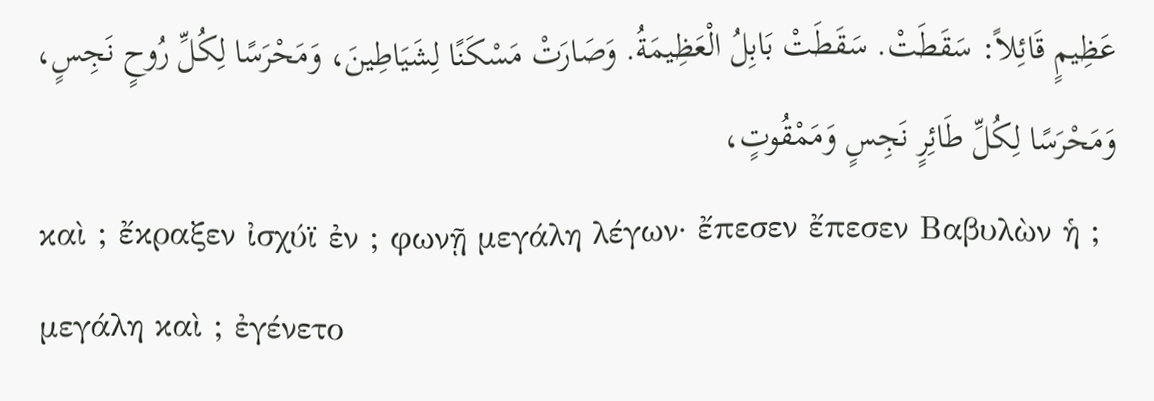عَظِيمٍ قَائِلاً: سَقَطَتْ. سَقَطَتْ بَابِلُ الْعَظِيمَةُ. وَصَارَتْ مَسْكَنًا لِشَيَاطِينَ، وَمَحْرَسًا لِكُلِّ رُوحٍ نَجِسٍ، وَمَحْرَسًا لِكُلِّ طَائِرٍ نَجِسٍ وَمَمْقُوتٍ،
καὶ ; ἔκραξεν ἰσχύϊ ἐν ; φωνῇ μεγάλη λέγων· ἔπεσεν ἔπεσεν Βαβυλὼν ἡ ; μεγάλη καὶ ; ἐγένετο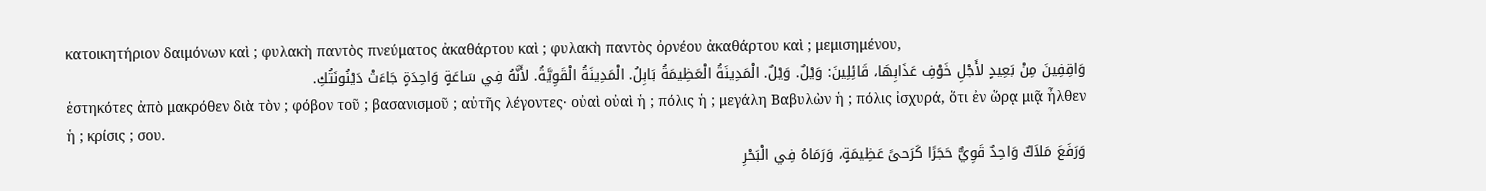κατοικητήριον δαιμόνων καὶ ; φυλακὴ παντὸς πνεύματος ἀκαθάρτου καὶ ; φυλακὴ παντὸς ὀρνέου ἀκαθάρτου καὶ ; μεμισημένου,
وَاقِفِينَ مِنْ بَعِيدٍ لأَجْلِ خَوْفِ عَذَابِهَا، قَائِلِينَ: وَيْلٌ. وَيْلٌ. الْمَدِينَةُ الْعَظِيمَةُ بَابِلُ. الْمَدِينَةُ الْقَوِيَّةُ. لأَنَّهُ فِي سَاعَةٍ وَاحِدَةٍ جَاءَتْ دَيْنُونَتُكِ.
ἑστηκότες ἀπὸ μακρόθεν διὰ τὸν ; φόβον τοῦ ; βασανισμοῦ ; αὐτῆς λέγοντες· οὐαὶ οὐαὶ ἡ ; πόλις ἡ ; μεγάλη Βαβυλὼν ἡ ; πόλις ἰσχυρά, ὅτι ἐν ὥρᾳ μιᾷ ἦλθεν ἡ ; κρίσις ; σου.
وَرَفَعَ مَلاَكٌ وَاحِدٌ قَوِيٌّ حَجَرًا كَرَحىً عَظِيمَةٍ، وَرَمَاهُ فِي الْبَحْرِ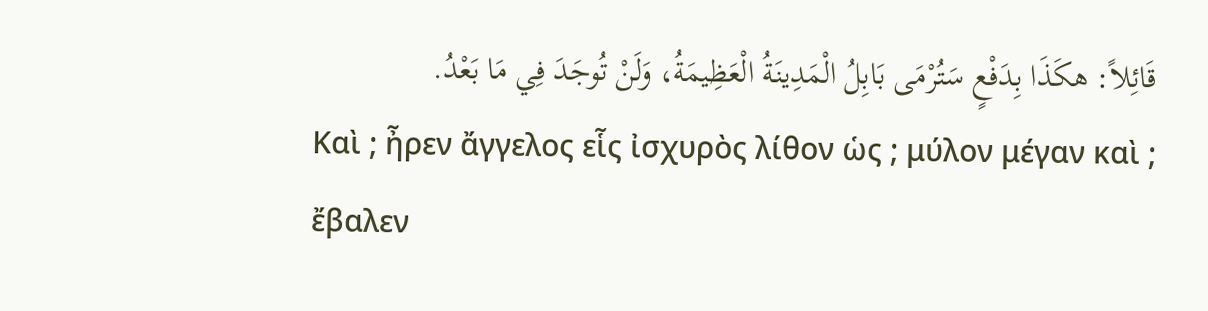قَائِلاً: هكَذَا بِدَفْعٍ سَتُرْمَى بَابِلُ الْمَدِينَةُ الْعَظِيمَةُ، وَلَنْ تُوجَدَ فِي مَا بَعْدُ.
Καὶ ; ἦρεν ἄγγελος εἷς ἰσχυρὸς λίθον ὡς ; μύλον μέγαν καὶ ; ἔβαλεν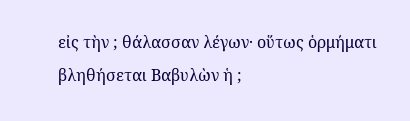εἰς τὴν ; θάλασσαν λέγων· οὕτως ὁρμήματι βληθήσεται Βαβυλὼν ἡ ;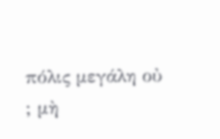πόλις μεγάλη οὐ ; μὴ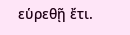εὑρεθῇ ἔτι.